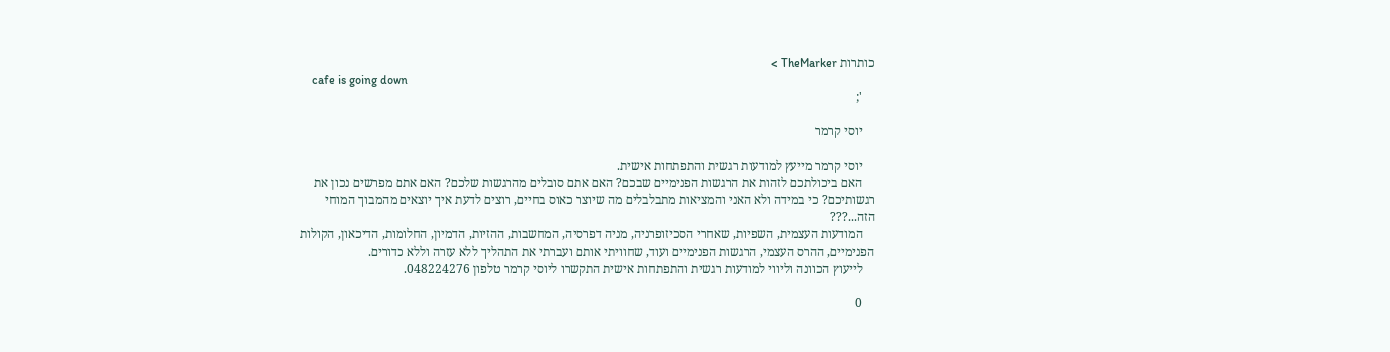כותרות TheMarker >
    cafe is going down
    ';

    יוסי קרמר

    יוסי קרמר מייעץ למודעות רגשית והתפתחות אישית.
    האם ביכולתכם לזהות את הרגשות הפנימיים שבכם? האם אתם סובלים מהרגשות שלכם? האם אתם מפרשים נכון את רגשותיכם? כי במידה ולא האני והמציאות מתבלבלים מה שיוצר כאוס בחיים, רוצים לדעת איך יוצאים מהמבוך המוחי הזה...???
    המודעות העצמית, השפיות, שאחרי הסכיזופרניה, מניה דפרסיה, המחשבות, ההזיות, הדמיון, החלומות, הדיכאון, הקולות הפנימיים, ההרס העצמי, הרגשות הפנימיים ועוד, שחוויתי אותם ועברתי את התהליך ללא עזרה וללא כדורים.
    לייעוץ הכוונה וליווי למודעות רגשית והתפתחות אישית התקשרו ליוסי קרמר טלפון 048224276.

    0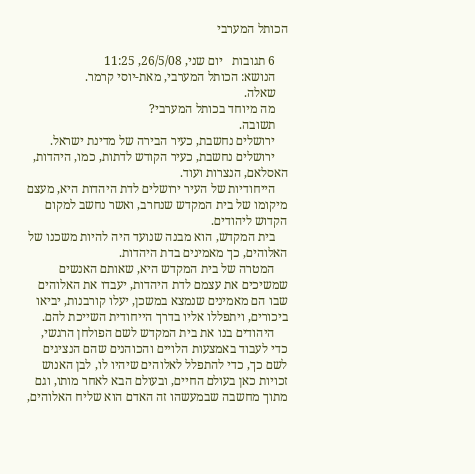הכותל המערבי

    6 תגובות   יום שני, 26/5/08, 11:25
    הנושא: הכותל המערבי, מאת-יוסי קרמר.
    שאלה.
    מה מיוחד בכותל המערבי?
    תשובה.
    ירושלים נחשבת, כעיר הבירה של מדינת ישראל.
    ירושלים נחשבת, כעיר הקודש לדתות, כמו, היהדות, האסלאם, הנצרות ועוד.
    הייחודיות של העיר ירושלים לדת היהדות היא, מעצם מיקומו של בית המקדש שנחרב, ואשר נחשב למקום הקדוש ליהודים.
    בית המקדש, הוא מבנה שנועד היה להיות משכנו של האלוהים, כך מאמינים בדת היהדות.
    המטרה של בית המקדש היא, שאותם האנשים שמשיכים את עצמם לדת היהדות, יעבדו את האלוהים שבו הם מאמינים שנמצא במשכן, יעלו קורבנות, יביאו ביכורים, ויתפללו אליו בדרך הייחודית השייכת להם.
    היהודים בנו את בית המקדש לשם הפולחן הרגשי, כדי לעבוד באמצעות הלויים והכוהנים שהם הנציגים לשם כך, כדי להתפלל לאלוהים שיהיו לו, לבן האנוש זכויות כאן בעולם החיים, ובעולם הבא לאחר מותו, וגם מתוך מחשבה שבמעשהו זה האדם הוא שליח האלוהים,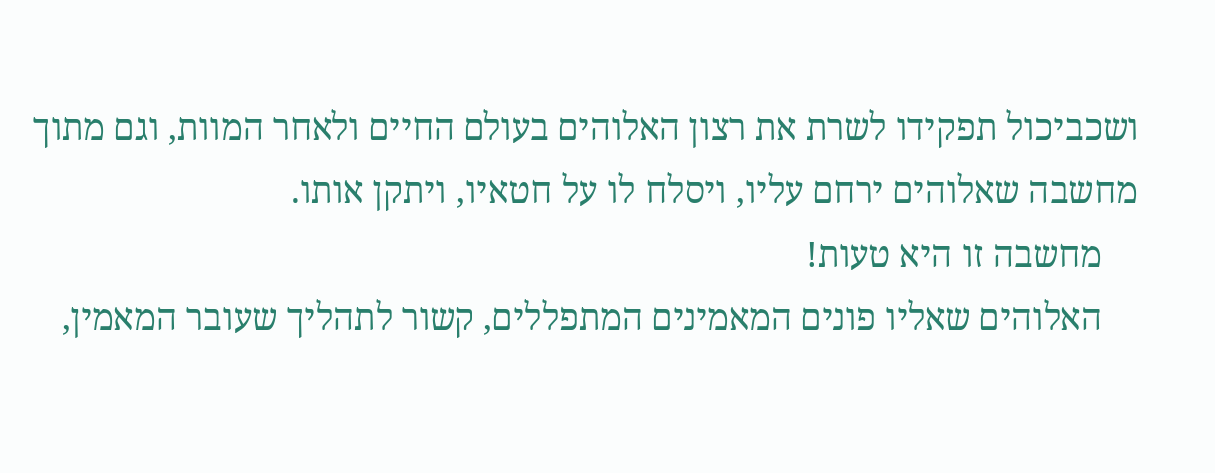ושכביכול תפקידו לשרת את רצון האלוהים בעולם החיים ולאחר המוות, וגם מתוך מחשבה שאלוהים ירחם עליו, ויסלח לו על חטאיו, ויתקן אותו.
    מחשבה זו היא טעות!
    האלוהים שאליו פונים המאמינים המתפללים, קשור לתהליך שעובר המאמין,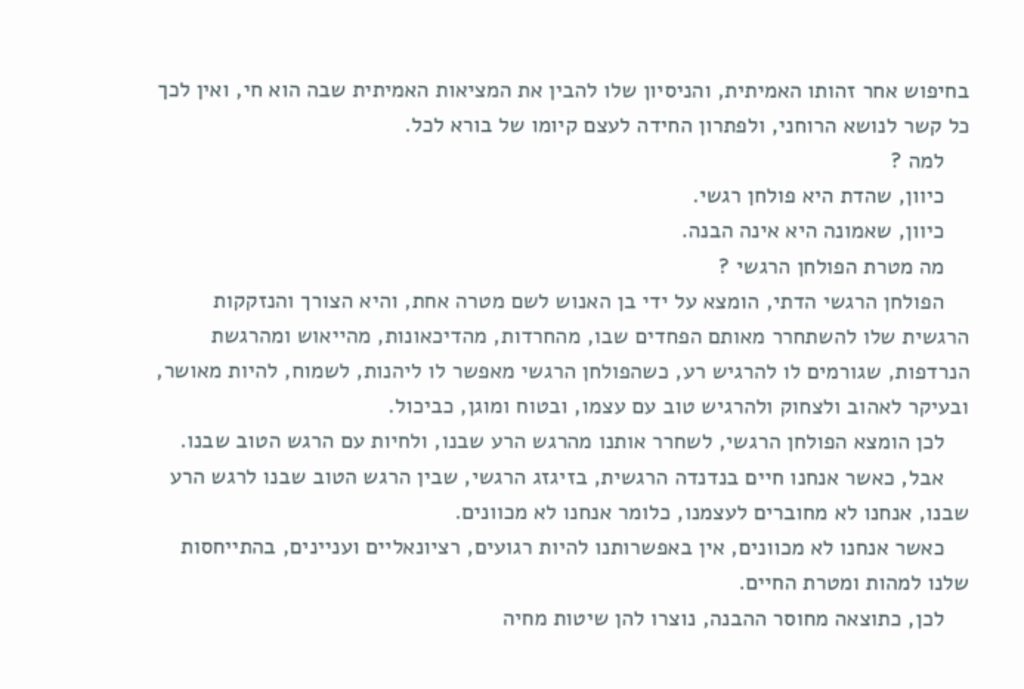בחיפוש אחר זהותו האמיתית, והניסיון שלו להבין את המציאות האמיתית שבה הוא חי, ואין לכך כל קשר לנושא הרוחני, ולפתרון החידה לעצם קיומו של בורא לכל.
    למה ?
    כיוון, שהדת היא פולחן רגשי.
    כיוון, שאמונה היא אינה הבנה.
    מה מטרת הפולחן הרגשי ?
    הפולחן הרגשי הדתי, הומצא על ידי בן האנוש לשם מטרה אחת, והיא הצורך והנזקקות הרגשית שלו להשתחרר מאותם הפחדים שבו, מהחרדות, מהדיכאונות, מהייאוש ומהרגשת הנרדפות, שגורמים לו להרגיש רע, כשהפולחן הרגשי מאפשר לו ליהנות, לשמוח, להיות מאושר, ובעיקר לאהוב ולצחוק ולהרגיש טוב עם עצמו, ובטוח ומוגן, כביכול.
    לכן הומצא הפולחן הרגשי, לשחרר אותנו מהרגש הרע שבנו, ולחיות עם הרגש הטוב שבנו.
    אבל, כאשר אנחנו חיים בנדנדה הרגשית, בזיגזג הרגשי, שבין הרגש הטוב שבנו לרגש הרע שבנו, אנחנו לא מחוברים לעצמנו, כלומר אנחנו לא מכוונים.
    כאשר אנחנו לא מכוונים, אין באפשרותנו להיות רגועים, רציונאליים ועניינים, בהתייחסות שלנו למהות ומטרת החיים.
    לכן, כתוצאה מחוסר ההבנה, נוצרו להן שיטות מחיה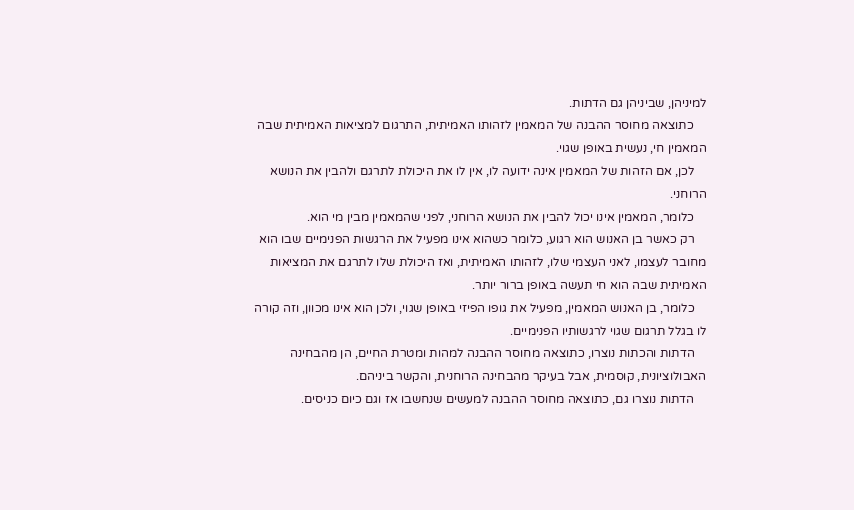למיניהן, שביניהן גם הדתות.
    כתוצאה מחוסר ההבנה של המאמין לזהותו האמיתית, התרגום למציאות האמיתית שבה המאמין חי, נעשית באופן שגוי.
    לכן, אם הזהות של המאמין אינה ידועה לו, אין לו את היכולת לתרגם ולהבין את הנושא הרוחני.
    כלומר, המאמין אינו יכול להבין את הנושא הרוחני, לפני שהמאמין מבין מי הוא.
    רק כאשר בן האנוש הוא רגוע, כלומר כשהוא אינו מפעיל את הרגשות הפנימיים שבו הוא מחובר לעצמו, לאני העצמי שלו, לזהותו האמיתית, ואז היכולת שלו לתרגם את המציאות האמיתית שבה הוא חי תעשה באופן ברור יותר.
    כלומר, בן האנוש המאמין, מפעיל את גופו הפיזי באופן שגוי, ולכן הוא אינו מכוון, וזה קורה לו בגלל תרגום שגוי לרגשותיו הפנימיים.
    הדתות והכתות נוצרו, כתוצאה מחוסר ההבנה למהות ומטרת החיים, הן מהבחינה האבולוציונית, קוסמית, אבל בעיקר מהבחינה הרוחנית, והקשר ביניהם.
    הדתות נוצרו גם, כתוצאה מחוסר ההבנה למעשים שנחשבו אז וגם כיום כניסים.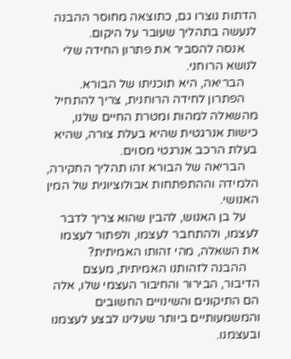הדתות נוצרו גם, כתוצאה מחוסר ההבנה לנעשה בתהליך שעובר על היקום.
    אנסה להסביר את פתרון החידה שלי לנושא הרוחני.
    הבריאה, היא תוכניתו של הבורא.
    הפתרון לחידה הרוחנית, צריך להתחיל מהשאלה למהות ומטרת החיים שלנו, כישות אנרגטית שהיא בעלת צורה, שהיא בעלת הרכב אנרגטי מסוים.
    הבריאה של הבורא זהו תהליך החקירה, הלמידה וההתפתחות אבולוציונית של המין האנושי.
    על בן האנוש, להבין שהוא צריך לדבר לעצמו, ולהתחבר לעצמו, ולפתור לעצמו את השאלה, מהי זהותו האמיתית?
    ההבנה לזהותנו האמיתית, מעצם הדיבור, הבירור והחיבור העצמי שלו, אלה הם התיקונים והשינויים החשובים והמשמעותיים ביותר שעלינו לבצע לעצמנו ובעצמנו.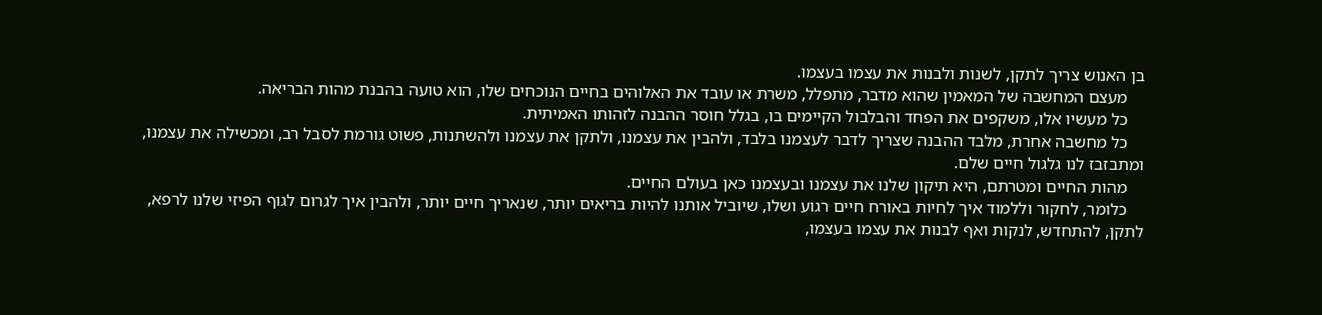בן האנוש צריך לתקן, לשנות ולבנות את עצמו בעצמו.
    מעצם המחשבה של המאמין שהוא מדבר, מתפלל, משרת או עובד את האלוהים בחיים הנוכחים שלו, הוא טועה בהבנת מהות הבריאה.
    כל מעשיו אלו, משקפים את הפחד והבלבול הקיימים בו, בגלל חוסר ההבנה לזהותו האמיתית.
    כל מחשבה אחרת, מלבד ההבנה שצריך לדבר לעצמנו בלבד, ולהבין את עצמנו, ולתקן את עצמנו ולהשתנות, פשוט גורמת לסבל רב, ומכשילה את עצמנו, ומתבזבז לנו גלגול חיים שלם.
    מהות החיים ומטרתם, היא תיקון שלנו את עצמנו ובעצמנו כאן בעולם החיים.
    כלומר, לחקור וללמוד איך לחיות באורח חיים רגוע ושלו, שיוביל אותנו להיות בריאים יותר, שנאריך חיים יותר, ולהבין איך לגרום לגוף הפיזי שלנו לרפא, לתקן, להתחדש, לנקות ואף לבנות את עצמו בעצמו,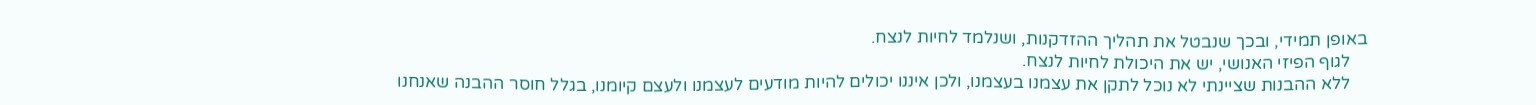באופן תמידי, ובכך שנבטל את תהליך ההזדקנות, ושנלמד לחיות לנצח.
    לגוף הפיזי האנושי, יש את היכולת לחיות לנצח.
    ללא ההבנות שציינתי לא נוכל לתקן את עצמנו בעצמנו, ולכן איננו יכולים להיות מודעים לעצמנו ולעצם קיומנו, בגלל חוסר ההבנה שאנחנו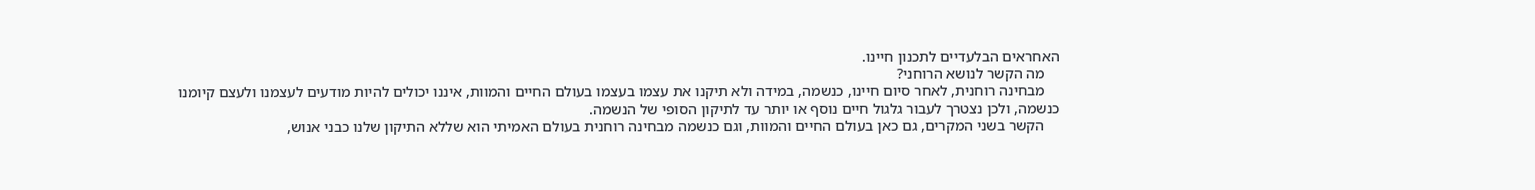האחראים הבלעדיים לתכנון חיינו.
    מה הקשר לנושא הרוחני?
    מבחינה רוחנית, לאחר סיום חיינו, כנשמה, במידה ולא תיקנו את עצמו בעצמו בעולם החיים והמוות, איננו יכולים להיות מודעים לעצמנו ולעצם קיומנו כנשמה, ולכן נצטרך לעבור גלגול חיים נוסף או יותר עד לתיקון הסופי של הנשמה.
    הקשר בשני המקרים, גם כאן בעולם החיים והמוות, וגם כנשמה מבחינה רוחנית בעולם האמיתי הוא שללא התיקון שלנו כבני אנוש,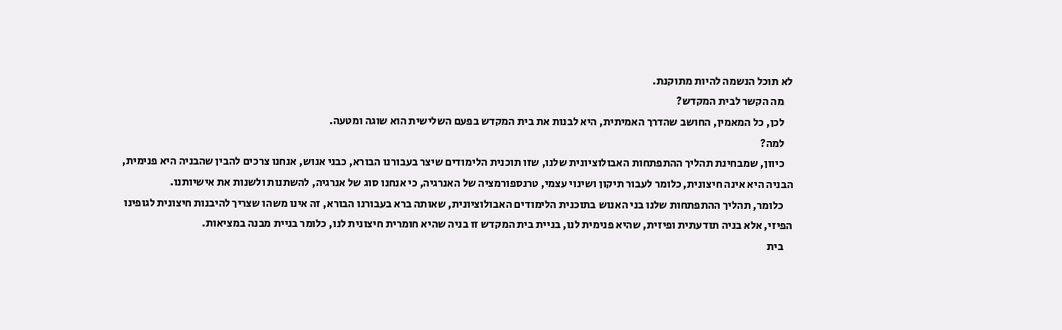לא תוכל הנשמה להיות מתוקנת.
    מה הקשר לבית המקדש?
    לכן, כל המאמין, החושב שהדרך האמיתית, היא לבנות את בית המקדש בפעם השלישית הוא שוגה ומטעה.
    למה?
    כיוון, שמבחינת תהליך ההתפתחות האבולוציונית שלנו, שזו תוכנית הלימודים שיצר בעבורנו הבורא, כבני אנוש, אנחנו צרכים להבין שהבניה היא פנימית, הבניה היא אינה חיצונית, כלומר לעבור תיקון ושינוי עצמי, טרנספורמציה של האנרגיה, כי אנחנו סוג של אנרגיה, להשתנות ולשנות את אישיותנו.
    כלומר, תהליך ההתפתחות שלנו בני האנוש בתוכנית הלימודים האבולוציונית, שאותה ברא בעבורנו הבורא, זה אינו משהו שצריך להיבנות חיצונית לגופינו הפיזי, אלא בניה תודעתית ופיזית, שהיא פנימית לנו, בניית בית המקדש זו בניה שהיא חומרית חיצונית לנו, כלומר בניית מבנה במציאות.
    בית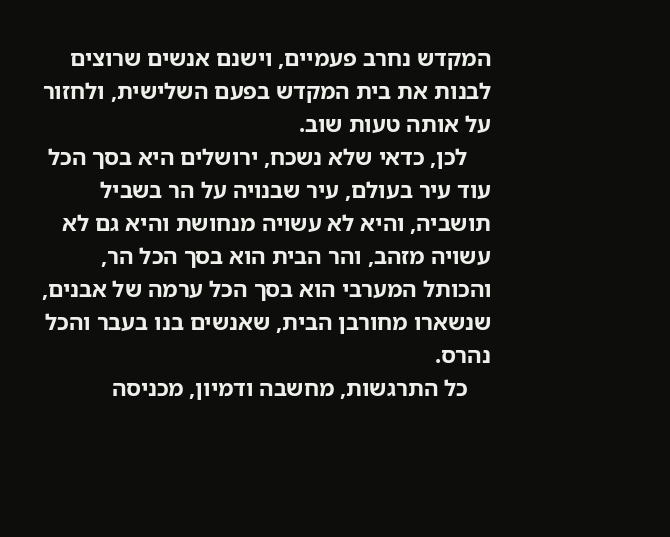המקדש נחרב פעמיים, וישנם אנשים שרוצים לבנות את בית המקדש בפעם השלישית, ולחזור על אותה טעות שוב.
    לכן, כדאי שלא נשכח, ירושלים היא בסך הכל עוד עיר בעולם, עיר שבנויה על הר בשביל תושביה, והיא לא עשויה מנחושת והיא גם לא עשויה מזהב, והר הבית הוא בסך הכל הר, והכותל המערבי הוא בסך הכל ערמה של אבנים, שנשארו מחורבן הבית, שאנשים בנו בעבר והכל נהרס.
    כל התרגשות, מחשבה ודמיון, מכניסה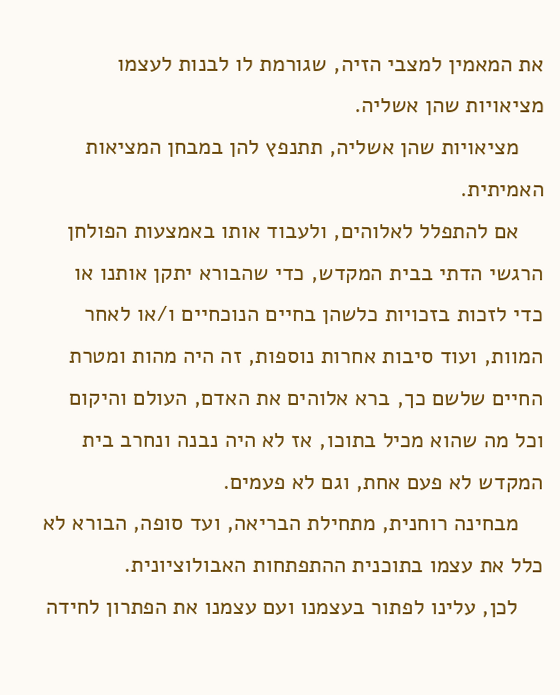את המאמין למצבי הזיה, שגורמת לו לבנות לעצמו מציאויות שהן אשליה.
    מציאויות שהן אשליה, תתנפץ להן במבחן המציאות האמיתית.
    אם להתפלל לאלוהים, ולעבוד אותו באמצעות הפולחן הרגשי הדתי בבית המקדש, כדי שהבורא יתקן אותנו או כדי לזכות בזכויות כלשהן בחיים הנוכחיים ו/או לאחר המוות, ועוד סיבות אחרות נוספות, זה היה מהות ומטרת החיים שלשם כך, ברא אלוהים את האדם, העולם והיקום וכל מה שהוא מכיל בתוכו, אז לא היה נבנה ונחרב בית המקדש לא פעם אחת, וגם לא פעמים.
    מבחינה רוחנית, מתחילת הבריאה, ועד סופה, הבורא לא כלל את עצמו בתוכנית ההתפתחות האבולוציונית.
    לכן, עלינו לפתור בעצמנו ועם עצמנו את הפתרון לחידה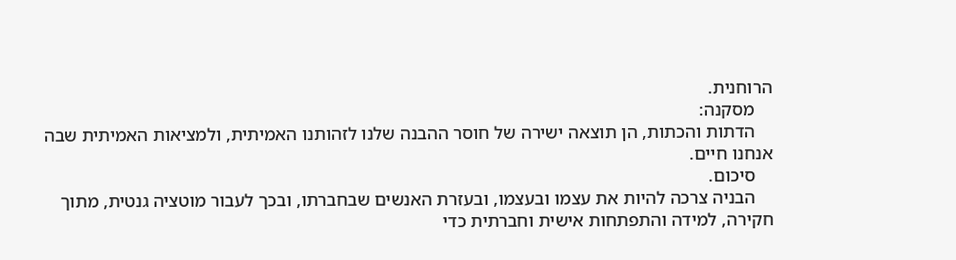הרוחנית.
    מסקנה:
    הדתות והכתות, הן תוצאה ישירה של חוסר ההבנה שלנו לזהותנו האמיתית, ולמציאות האמיתית שבה אנחנו חיים.
    סיכום.
    הבניה צרכה להיות את עצמו ובעצמו, ובעזרת האנשים שבחברתו, ובכך לעבור מוטציה גנטית, מתוך חקירה, למידה והתפתחות אישית וחברתית כדי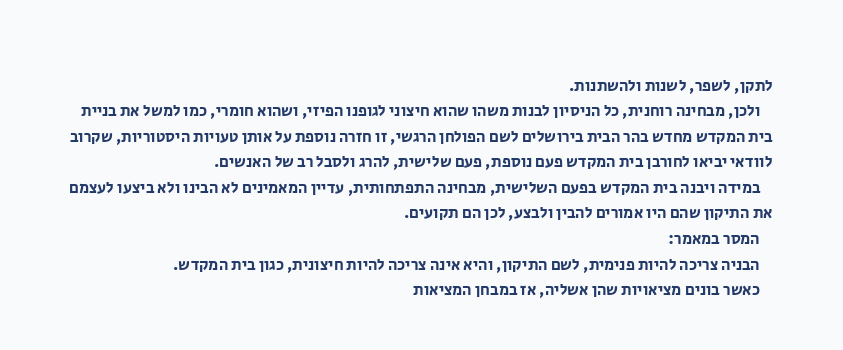לתקן, לשפר, לשנות ולהשתנות.
    ולכן, מבחינה רוחנית, כל הניסיון לבנות משהו שהוא חיצוני לגופנו הפיזי, ושהוא חומרי, כמו למשל את בניית בית המקדש מחדש בהר הבית בירושלים לשם הפולחן הרגשי, זו חזרה נוספת על אותן טעויות היסטוריות, שקרוב לוודאי יביאו לחורבן בית המקדש פעם נוספת, פעם שלישית, להרג ולסבל רב של האנשים.
    במידה ויבנה בית המקדש בפעם השלישית, מבחינה התפתחותית, עדיין המאמינים לא הבינו ולא ביצעו לעצמם את התיקון שהם היו אמורים להבין ולבצע, לכן הם תקועים.
    המסר במאמר:
    הבניה צריכה להיות פנימית, לשם התיקון, והיא אינה צריכה להיות חיצונית, כגון בית המקדש.
    כאשר בונים מציאויות שהן אשליה, אז במבחן המציאות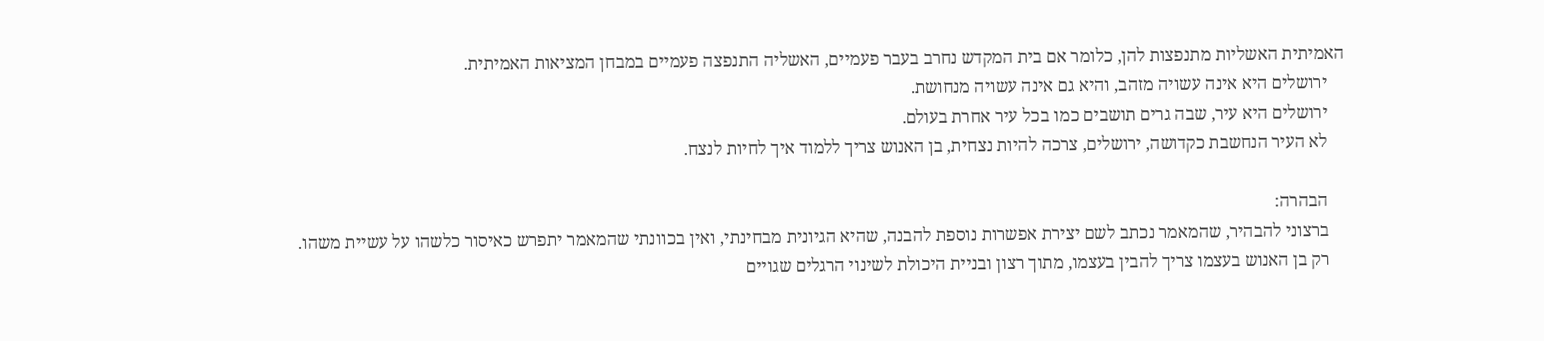האמיתית האשליות מתנפצות להן, כלומר אם בית המקדש נחרב בעבר פעמיים, האשליה התנפצה פעמיים במבחן המציאות האמיתית.
    ירושלים היא אינה עשויה מזהב, והיא גם אינה עשויה מנחושת.
    ירושלים היא עיר, שבה גרים תושבים כמו בכל עיר אחרת בעולם.
    לא העיר הנחשבת כקדושה, ירושלים, צרכה להיות נצחית, בן האנוש צריך ללמוד איך לחיות לנצח.

    הבהרה:
    ברצוני להבהיר, שהמאמר נכתב לשם יצירת אפשרות נוספת להבנה, שהיא הגיונית מבחינתי, ואין בכוונתי שהמאמר יתפרש כאיסור כלשהו על עשיית משהו.
    רק בן האנוש בעצמו צריך להבין בעצמו, מתוך רצון ובניית היכולת לשינוי הרגלים שגויים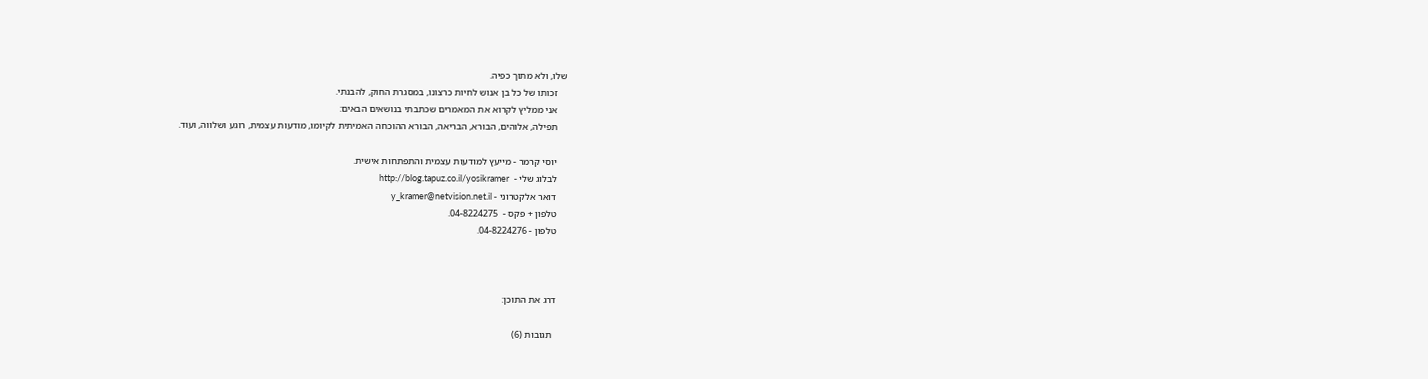שלו, ולא מתוך כפיה.
    זכותו של כל בן אנוש לחיות כרצונו, במסגרת החוק, להבנתי.
    אני ממליץ לקרוא את המאמרים שכתבתי בנושאים הבאים:
    תפילה, אלוהים, הבורא, הבריאה, הבורא ההוכחה האמיתית לקיומו, מודעות עצמית, רוגע ושלווה, ועוד.

    יוסי קרמר - מייעץ למודעות עצמית והתפתחות אישית.
    לבלוג שלי -  http://blog.tapuz.co.il/yosikramer
    דואר אלקטרוני - y_kramer@netvision.net.il
    טלפון + פקס -  04-8224275.
    טלפון - 04-8224276.



    דרג את התוכן:

      תגובות (6)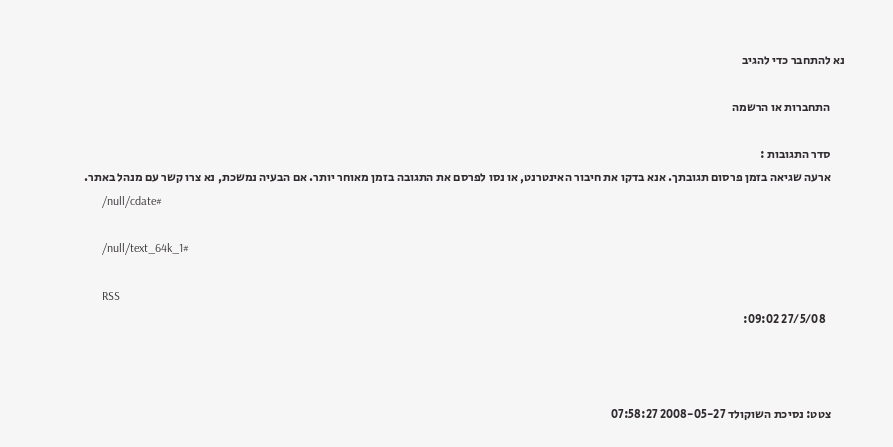נא להתחבר כדי להגיב

      התחברות או הרשמה

      סדר התגובות :
      ארעה שגיאה בזמן פרסום תגובתך. אנא בדקו את חיבור האינטרנט, או נסו לפרסם את התגובה בזמן מאוחר יותר. אם הבעיה נמשכת, נא צרו קשר עם מנהל באתר.
      /null/cdate#

      /null/text_64k_1#

      RSS
        27/5/08 09:02:



      צטט: נסיכת השוקולד 2008-05-27 07:58:27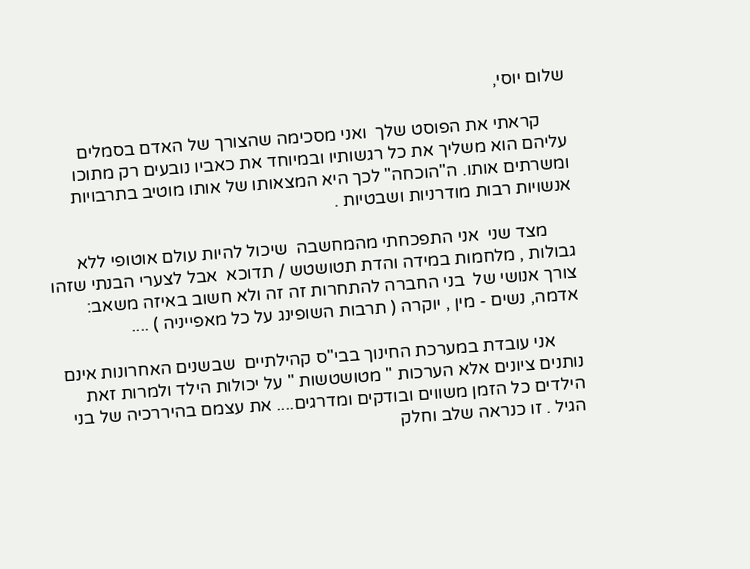שלום יוסי,

      קראתי את הפוסט שלך  ואני מסכימה שהצורך של האדם בסמלים עליהם הוא משליך את כל רגשותיו ובמיוחד את כאביו נובעים רק מתוכו ומשרתים אותו. ה"הוכחה" לכך היא המצאותו של אותו מוטיב בתרבויות אנשויות רבות מודרניות ושבטיות .

      מצד שני  אני התפכחתי מהמחשבה  שיכול להיות עולם אוטופי ללא גבולות , מלחמות במידה והדת תטושטש / תדוכא  אבל לצערי הבנתי שזהו צורך אנושי של  בני החברה להתחרות זה זה ולא חשוב באיזה משאב: אדמה, נשים - מין , יוקרה ( תרבות השופינג על כל מאפייניה ) ....

      אני עובדת במערכת החינוך בבי"ס קהילתיים  שבשנים האחרונות אינם נותנים ציונים אלא הערכות " מטושטשות " על יכולות הילד ולמרות זאת הילדים כל הזמן משווים ובודקים ומדרגים.... את עצמם בהיררכיה של בני  הגיל . זו כנראה שלב וחלק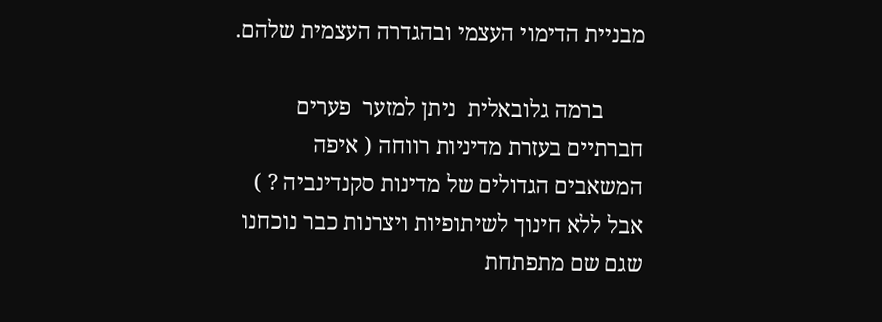מבניית הדימוי העצמי ובהגדרה העצמית שלהם.

       ברמה גלובאלית  ניתן למזער  פערים חברתיים בעזרת מדיניות רווחה ( איפה המשאבים הגדולים של מדינות סקנדינביה ? ) אבל ללא חינוך לשיתופיות ויצרנות כבר נוכחנו שגם שם מתפתחת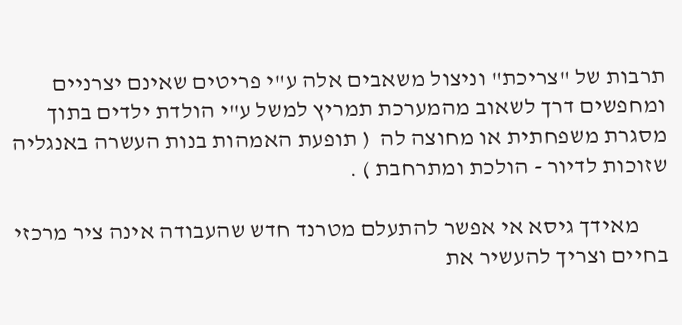תרבות של "צריכת" וניצול משאבים אלה ע"י פריטים שאינם יצרניים ומחפשים דרך לשאוב מהמערכת תמריץ למשל ע"י הולדת ילדים בתוך מסגרת משפחתית או מחוצה לה  ( תופעת האמהות בנות העשרה באנגליה שזוכות לדיור - הולכת ומתרחבת ) .

      מאידך גיסא אי אפשר להתעלם מטרנד חדש שהעבודה אינה ציר מרכזי בחיים וצריך להעשיר את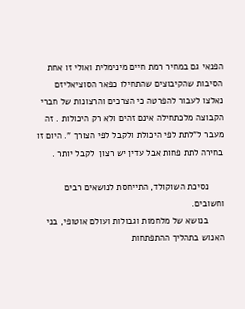הפנאי גם במחיר רמת חיים מינימלית ואולי זו אחת הסיבות שהקיבוצים שהתחילו כפאר הסוציאליזם נאלצו לעבור להפרטה כי הצרכים והרצונות של חברי הקבוצה מלכתחילה אינם זהים ולא רק היכולות . זה מעבר ל"לתת לפי היכולת ולקבל לפי הצורך ". היום זו בחירה לתת פחות אבל עדין יש רצון  לקבל יותר .

      נסיכת השוקולד, התייחסת לנושאים רבים וחשובים.
      בנושא של מלחמות וגבולות ועולם אוטופי, בני האנוש בתהליך ההתפתחות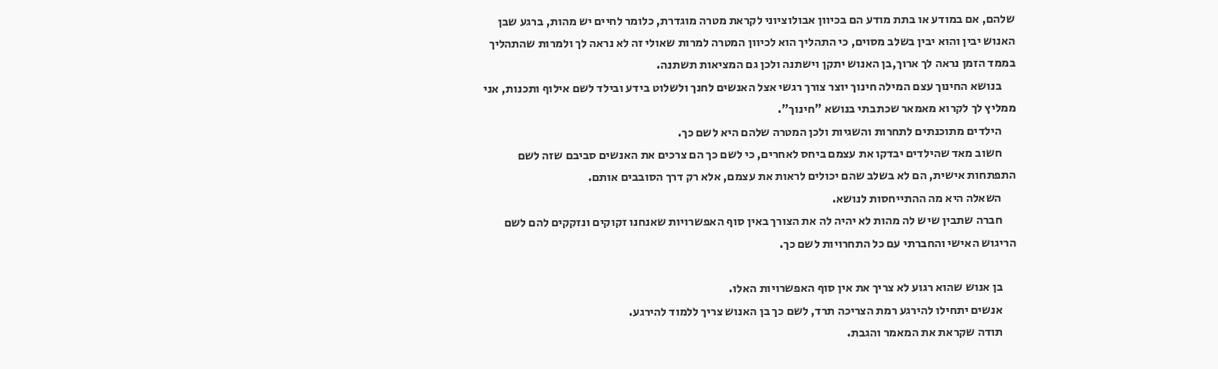שלהם, אם במודע או בתת מודע הם בכיוון אבולוציוני לקראת מטרה מוגדרת, כלומר לחיים יש מהות, ברגע שבן האנוש יבין והוא יבין בשלב מסוים, כי התהליך הוא לכיוון המטרה למרות שאולי זה לא נראה לך ולמרות שהתהליך בממד הזמן נראה לך ארוך,בן האנוש יתקן וישתנה ולכן גם המציאות תשתנה.
      בנושא החינוך עצם המילה חינוך יוצר צורך רגשי אצל האנשים לחנך ולשלוט בידע ובילד לשם אילוף ותכנות, אני ממליץ לך לקרוא מאמאר שכתבתי בנושא "חינוך".
      הילדים מתוכנתים לתחרות והשגיות ולכן המטרה שלהם היא לשם כך.
      חשוב מאד שהילדים יבדקו את עצמם ביחס לאחרים, כי לשם כך הם צרכים את האנשים סביבם שזה לשם התפתחות אישית, הם לא בשלב שהם יכולים לראות את עצמם, אלא רק דרך הסובבים אותם.
      השאלה היא מה ההתייחסות לנושא.
      חברה שתבין שיש לה מהות לא יהיה לה את הצורך באין סוף האפשרויות שאנחנו זקוקים ונזקקים להם לשם הריגוש האישי והחברתי עם כל התחרויות לשם כך.

      בן אנוש שהוא רגוע לא צריך את אין סוף האפשרויות האלו.
      אנשים יתחילו להירגע רמת הצריכה תרד, לשם כך בן האנוש צריך ללמוד להירגע.
      תודה שקראת את המאמר והגבת.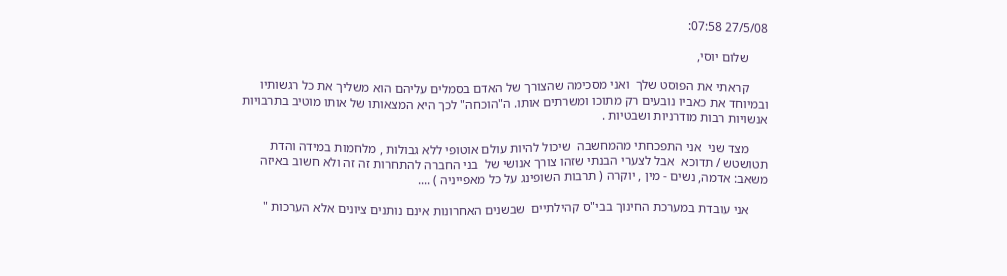27/5/08 07:58:

      שלום יוסי,

      קראתי את הפוסט שלך  ואני מסכימה שהצורך של האדם בסמלים עליהם הוא משליך את כל רגשותיו ובמיוחד את כאביו נובעים רק מתוכו ומשרתים אותו. ה"הוכחה" לכך היא המצאותו של אותו מוטיב בתרבויות אנשויות רבות מודרניות ושבטיות .

      מצד שני  אני התפכחתי מהמחשבה  שיכול להיות עולם אוטופי ללא גבולות , מלחמות במידה והדת תטושטש / תדוכא  אבל לצערי הבנתי שזהו צורך אנושי של  בני החברה להתחרות זה זה ולא חשוב באיזה משאב: אדמה, נשים - מין , יוקרה ( תרבות השופינג על כל מאפייניה ) ....

      אני עובדת במערכת החינוך בבי"ס קהילתיים  שבשנים האחרונות אינם נותנים ציונים אלא הערכות "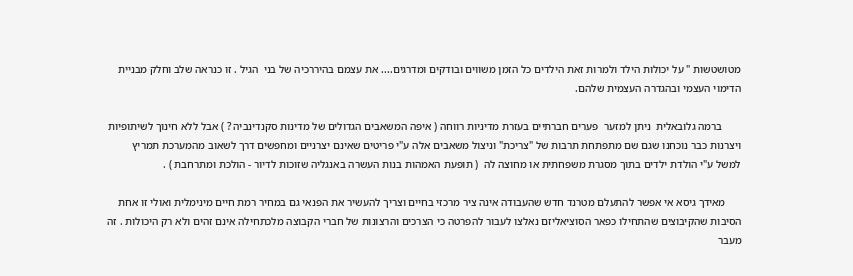מטושטשות " על יכולות הילד ולמרות זאת הילדים כל הזמן משווים ובודקים ומדרגים.... את עצמם בהיררכיה של בני  הגיל . זו כנראה שלב וחלק מבניית הדימוי העצמי ובהגדרה העצמית שלהם.

       ברמה גלובאלית  ניתן למזער  פערים חברתיים בעזרת מדיניות רווחה ( איפה המשאבים הגדולים של מדינות סקנדינביה ? ) אבל ללא חינוך לשיתופיות ויצרנות כבר נוכחנו שגם שם מתפתחת תרבות של "צריכת" וניצול משאבים אלה ע"י פריטים שאינם יצרניים ומחפשים דרך לשאוב מהמערכת תמריץ למשל ע"י הולדת ילדים בתוך מסגרת משפחתית או מחוצה לה  ( תופעת האמהות בנות העשרה באנגליה שזוכות לדיור - הולכת ומתרחבת ) .

      מאידך גיסא אי אפשר להתעלם מטרנד חדש שהעבודה אינה ציר מרכזי בחיים וצריך להעשיר את הפנאי גם במחיר רמת חיים מינימלית ואולי זו אחת הסיבות שהקיבוצים שהתחילו כפאר הסוציאליזם נאלצו לעבור להפרטה כי הצרכים והרצונות של חברי הקבוצה מלכתחילה אינם זהים ולא רק היכולות . זה מעבר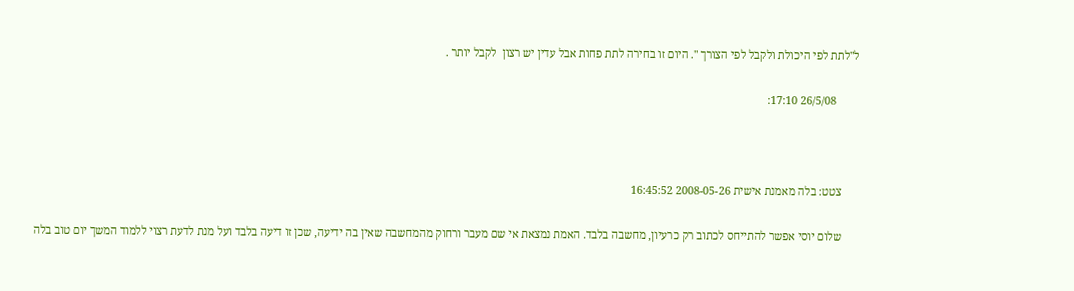ל"לתת לפי היכולת ולקבל לפי הצורך ". היום זו בחירה לתת פחות אבל עדין יש רצון  לקבל יותר .

        26/5/08 17:10:



      צטט: בלה מאמנת אישית 2008-05-26 16:45:52

      שלום יוסי אפשר להתייחס לכתוב רק כרעיון, מחשבה בלבד. האמת נמצאת אי שם מעבר ורחוק מהמחשבה שאין בה ידיעה, שכן זו דיעה בלבד ועל מנת לדעת רצוי ללמוד המשך יום טוב בלה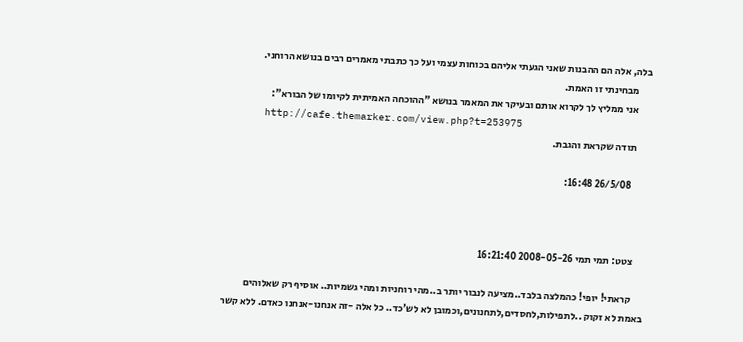בלה, אלה הם ההבנות שאני הגעתי אליהם בכוחות עצמי ועל כך כתבתי מאמרים רבים בנושא הרוחני.
      מבחינתי זו האמת.
      אני ממליץ לך לקרוא אותם ובעיקר את המאמר בנושא "ההוכחה האמיתית לקיומו של הבורא":
      http://cafe.themarker.com/view.php?t=253975
      תודה שקראת והגבת.

        26/5/08 16:48:



      צטט: תמי תמי 2008-05-26 16:21:40

      קראתי! יופי! כהמלצה בלבד..מציעה לנבור יותר ב..מהי רוחניות ומהי גשמיות.. אוסיף רק שאלוהים באמת לא זקוק ..לתפילות,לחסדים,לתחנונים,וכמובן לא לש'כד.. כל אלה -זה אנחנו-אנחנו כאדם. ללא קשר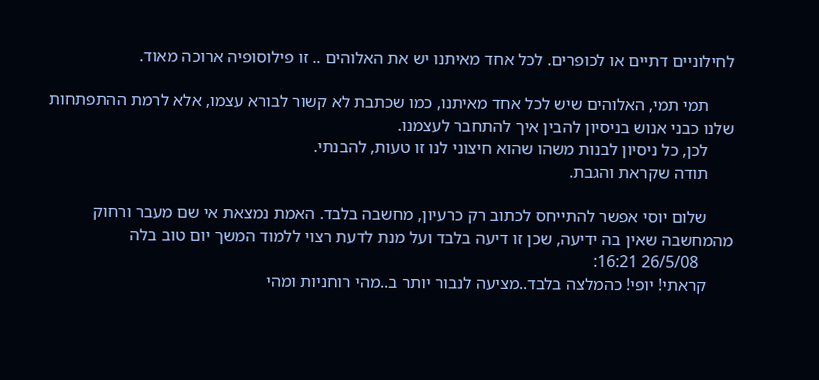לחילוניים דתיים או לכופרים. לכל אחד מאיתנו יש את האלוהים .. זו פילוסופיה ארוכה מאוד.

      תמי תמי, האלוהים שיש לכל אחד מאיתנו, כמו שכתבת לא קשור לבורא עצמו, אלא לרמת ההתפתחות שלנו כבני אנוש בניסיון להבין איך להתחבר לעצמנו.
      לכן, כל ניסיון לבנות משהו שהוא חיצוני לנו זו טעות, להבנתי.
      תודה שקראת והגבת.

      שלום יוסי אפשר להתייחס לכתוב רק כרעיון, מחשבה בלבד. האמת נמצאת אי שם מעבר ורחוק מהמחשבה שאין בה ידיעה, שכן זו דיעה בלבד ועל מנת לדעת רצוי ללמוד המשך יום טוב בלה
        26/5/08 16:21:
      קראתי! יופי! כהמלצה בלבד..מציעה לנבור יותר ב..מהי רוחניות ומהי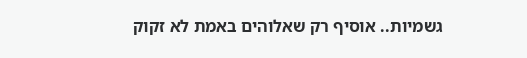גשמיות.. אוסיף רק שאלוהים באמת לא זקוק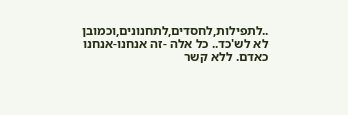..לתפילות,לחסדים,לתחנונים,וכמובן לא לש'כד.. כל אלה -זה אנחנו-אנחנו כאדם. ללא קשר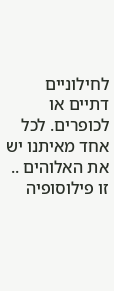לחילוניים דתיים או לכופרים. לכל אחד מאיתנו יש את האלוהים .. זו פילוסופיה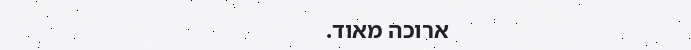ארוכה מאוד.